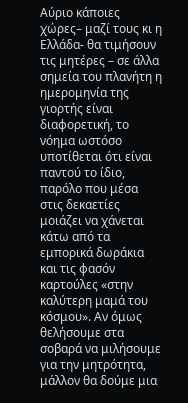Αύριο κάποιες χώρες– μαζί τους κι η Ελλάδα- θα τιμήσουν τις μητέρες – σε άλλα σημεία του πλανήτη η ημερομηνία της γιορτής είναι διαφορετική, το νόημα ωστόσο υποτίθεται ότι είναι παντού το ίδιο, παρόλο που μέσα στις δεκαετίες μοιάζει να χάνεται κάτω από τα εμπορικά δωράκια και τις φασόν καρτούλες «στην καλύτερη μαμά του κόσμου». Αν όμως θελήσουμε στα σοβαρά να μιλήσουμε για την μητρότητα, μάλλον θα δούμε μια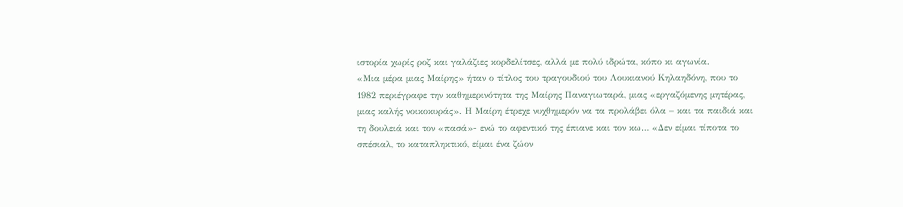ιστορία χωρίς ροζ και γαλάζιες κορδελίτσες, αλλά με πολύ ιδρώτα, κόπο κι αγωνία.
«Μια μέρα μιας Μαίρης» ήταν ο τίτλος του τραγουδιού του Λουκιανού Κηλαηδόνη, που το 1982 περιέγραφε την καθημερινότητα της Μαίρης Παναγιωταρά, μιας «εργαζόμενης μητέρας, μιας καλής νοικοκυράς». Η Μαίρη έτρεχε νυχθημερόν να τα προλάβει όλα – και τα παιδιά και τη δουλειά και τον «πασά»- ενώ το αφεντικό της έπιανε και τον κω… «Δεν είμαι τίποτα το σπέσιαλ, το καταπληκτικό, είμαι ένα ζώον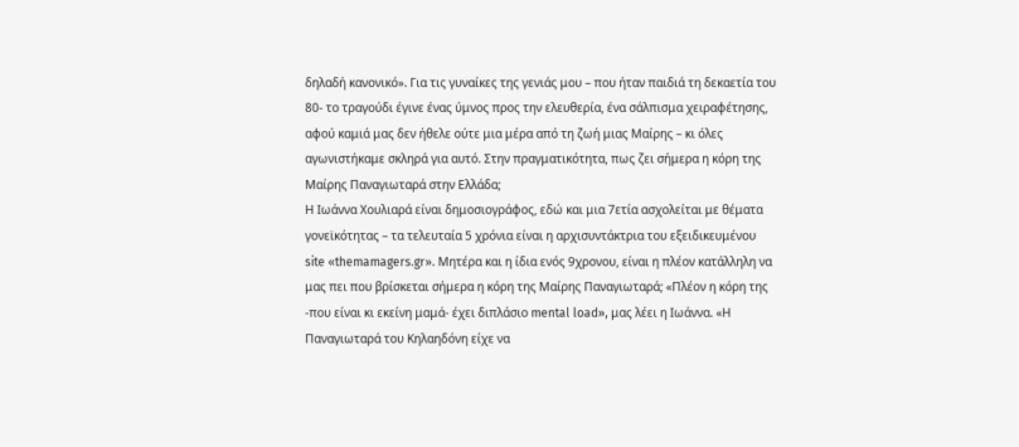δηλαδή κανονικό». Για τις γυναίκες της γενιάς μου – που ήταν παιδιά τη δεκαετία του 80- το τραγούδι έγινε ένας ύμνος προς την ελευθερία, ένα σάλπισμα χειραφέτησης, αφού καμιά μας δεν ήθελε ούτε μια μέρα από τη ζωή μιας Μαίρης – κι όλες αγωνιστήκαμε σκληρά για αυτό. Στην πραγματικότητα, πως ζει σήμερα η κόρη της Μαίρης Παναγιωταρά στην Ελλάδα;
Η Ιωάννα Χουλιαρά είναι δημοσιογράφος, εδώ και μια 7ετία ασχολείται με θέματα γονεϊκότητας – τα τελευταία 5 χρόνια είναι η αρχισυντάκτρια του εξειδικευμένου site «themamagers.gr». Mητέρα και η ίδια ενός 9χρονου, είναι η πλέον κατάλληλη να μας πει που βρίσκεται σήμερα η κόρη της Μαίρης Παναγιωταρά; «Πλέον η κόρη της -που είναι κι εκείνη μαμά- έχει διπλάσιο mental load», μας λέει η Ιωάννα. «Η Παναγιωταρά του Κηλαηδόνη είχε να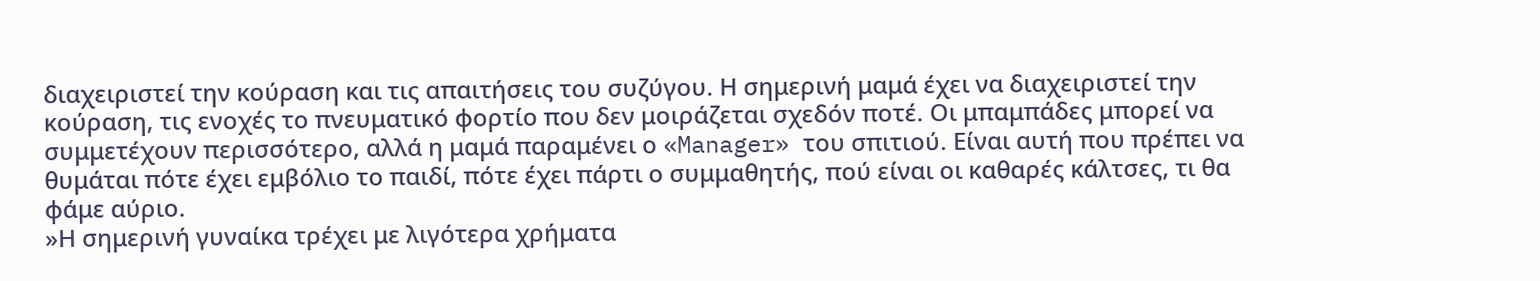διαχειριστεί την κούραση και τις απαιτήσεις του συζύγου. Η σημερινή μαμά έχει να διαχειριστεί την κούραση, τις ενοχές το πνευματικό φορτίο που δεν μοιράζεται σχεδόν ποτέ. Οι μπαμπάδες μπορεί να συμμετέχουν περισσότερο, αλλά η μαμά παραμένει ο «Manager» του σπιτιού. Είναι αυτή που πρέπει να θυμάται πότε έχει εμβόλιο το παιδί, πότε έχει πάρτι ο συμμαθητής, πού είναι οι καθαρές κάλτσες, τι θα φάμε αύριο.
»Η σημερινή γυναίκα τρέχει με λιγότερα χρήματα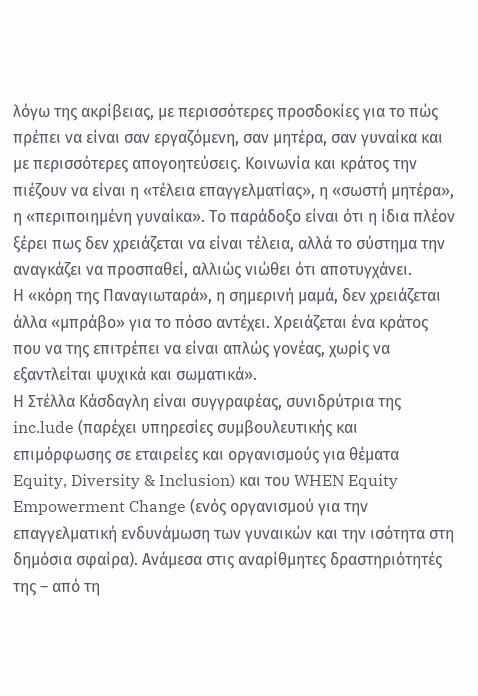λόγω της ακρίβειας, με περισσότερες προσδοκίες για το πώς πρέπει να είναι σαν εργαζόμενη, σαν μητέρα, σαν γυναίκα και με περισσότερες απογοητεύσεις. Κοινωνία και κράτος την πιέζουν να είναι η «τέλεια επαγγελματίας», η «σωστή μητέρα», η «περιποιημένη γυναίκα». Το παράδοξο είναι ότι η ίδια πλέον ξέρει πως δεν χρειάζεται να είναι τέλεια, αλλά το σύστημα την αναγκάζει να προσπαθεί, αλλιώς νιώθει ότι αποτυγχάνει.
Η «κόρη της Παναγιωταρά», η σημερινή μαμά, δεν χρειάζεται άλλα «μπράβο» για το πόσο αντέχει. Χρειάζεται ένα κράτος που να της επιτρέπει να είναι απλώς γονέας, χωρίς να εξαντλείται ψυχικά και σωματικά».
Η Στέλλα Κάσδαγλη είναι συγγραφέας, συνιδρύτρια της inc.lude (παρέχει υπηρεσίες συμβουλευτικής και επιμόρφωσης σε εταιρείες και οργανισμούς για θέματα Equity, Diversity & Inclusion) και του WHEN Equity Empowerment Change (ενός οργανισμού για την επαγγελματική ενδυνάμωση των γυναικών και την ισότητα στη δημόσια σφαίρα). Ανάμεσα στις αναρίθμητες δραστηριότητές της – από τη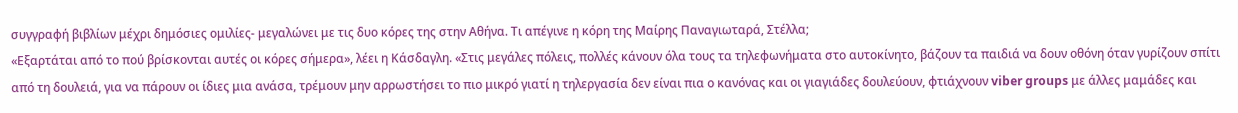συγγραφή βιβλίων μέχρι δημόσιες ομιλίες- μεγαλώνει με τις δυο κόρες της στην Αθήνα. Τι απέγινε η κόρη της Μαίρης Παναγιωταρά, Στέλλα;
«Εξαρτάται από το πού βρίσκονται αυτές οι κόρες σήμερα», λέει η Κάσδαγλη. «Στις μεγάλες πόλεις, πολλές κάνουν όλα τους τα τηλεφωνήματα στο αυτοκίνητο, βάζουν τα παιδιά να δουν οθόνη όταν γυρίζουν σπίτι από τη δουλειά, για να πάρουν οι ίδιες μια ανάσα, τρέμουν μην αρρωστήσει το πιο μικρό γιατί η τηλεργασία δεν είναι πια ο κανόνας και οι γιαγιάδες δουλεύουν, φτιάχνουν viber groups με άλλες μαμάδες και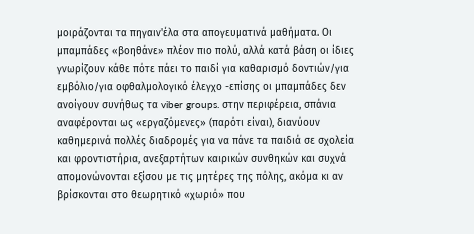μοιράζονται τα πηγαιν'έλα στα απογευματινά μαθήματα. Οι μπαμπάδες «βοηθάνε» πλέον πιο πολύ, αλλά κατά βάση οι ίδιες γνωρίζουν κάθε πότε πάει το παιδί για καθαρισμό δοντιών/για εμβόλιο/για οφθαλμολογικό έλεγχο -επίσης οι μπαμπάδες δεν ανοίγουν συνήθως τα viber groups. στην περιφέρεια, σπάνια αναφέρονται ως «εργαζόμενες» (παρότι είναι), διανύουν καθημερινά πολλές διαδρομές για να πάνε τα παιδιά σε σχολεία και φροντιστήρια, ανεξαρτήτων καιρικών συνθηκών και συχνά απομονώνονται εξίσου με τις μητέρες της πόλης, ακόμα κι αν βρίσκονται στο θεωρητικό «χωριό» που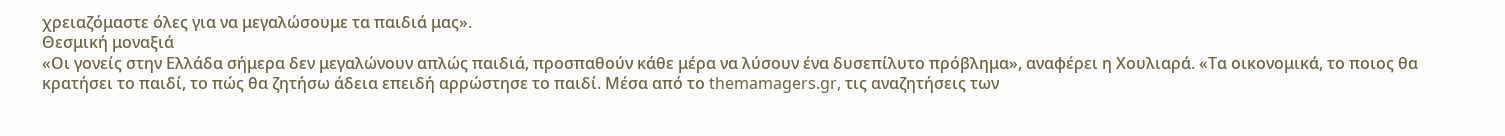χρειαζόμαστε όλες για να μεγαλώσουμε τα παιδιά μας».
Θεσμική μοναξιά
«Οι γονείς στην Ελλάδα σήμερα δεν μεγαλώνουν απλώς παιδιά, προσπαθούν κάθε μέρα να λύσουν ένα δυσεπίλυτο πρόβλημα», αναφέρει η Χουλιαρά. «Τα οικονομικά, το ποιος θα κρατήσει το παιδί, το πώς θα ζητήσω άδεια επειδή αρρώστησε το παιδί. Μέσα από το themamagers.gr, τις αναζητήσεις των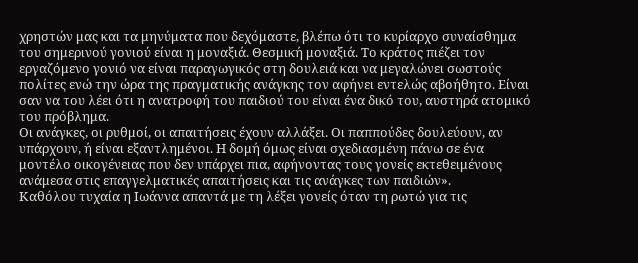χρηστών μας και τα μηνύματα που δεχόμαστε, βλέπω ότι το κυρίαρχο συναίσθημα του σημερινού γονιού είναι η μοναξιά. Θεσμική μοναξιά. Το κράτος πιέζει τον εργαζόμενο γονιό να είναι παραγωγικός στη δουλειά και να μεγαλώνει σωστούς πολίτες ενώ την ώρα της πραγματικής ανάγκης τον αφήνει εντελώς αβοήθητο. Είναι σαν να του λέει ότι η ανατροφή του παιδιού του είναι ένα δικό του, αυστηρά ατομικό του πρόβλημα.
Οι ανάγκες, οι ρυθμοί, οι απαιτήσεις έχουν αλλάξει. Οι παππούδες δουλεύουν, αν υπάρχουν, ή είναι εξαντλημένοι. Η δομή όμως είναι σχεδιασμένη πάνω σε ένα μοντέλο οικογένειας που δεν υπάρχει πια, αφήνοντας τους γονείς εκτεθειμένους ανάμεσα στις επαγγελματικές απαιτήσεις και τις ανάγκες των παιδιών».
Καθόλου τυχαία η Ιωάννα απαντά με τη λέξει γονείς όταν τη ρωτώ για τις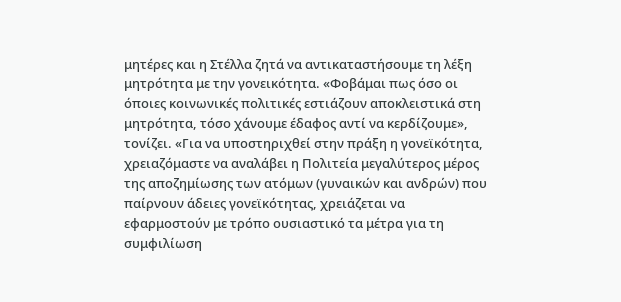μητέρες και η Στέλλα ζητά να αντικαταστήσουμε τη λέξη μητρότητα με την γονεικότητα. «Φοβάμαι πως όσο οι όποιες κοινωνικές πολιτικές εστιάζουν αποκλειστικά στη μητρότητα, τόσο χάνουμε έδαφος αντί να κερδίζουμε», τονίζει. «Για να υποστηριχθεί στην πράξη η γονεϊκότητα, χρειαζόμαστε να αναλάβει η Πολιτεία μεγαλύτερος μέρος της αποζημίωσης των ατόμων (γυναικών και ανδρών) που παίρνουν άδειες γονεϊκότητας, χρειάζεται να εφαρμοστούν με τρόπο ουσιαστικό τα μέτρα για τη συμφιλίωση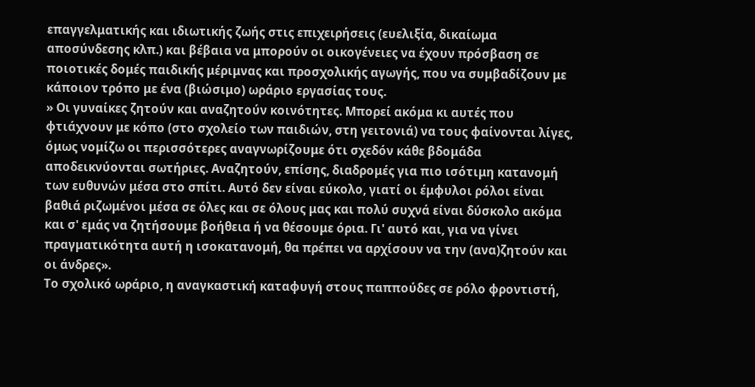επαγγελματικής και ιδιωτικής ζωής στις επιχειρήσεις (ευελιξία, δικαίωμα αποσύνδεσης κλπ.) και βέβαια να μπορούν οι οικογένειες να έχουν πρόσβαση σε ποιοτικές δομές παιδικής μέριμνας και προσχολικής αγωγής, που να συμβαδίζουν με κάποιον τρόπο με ένα (βιώσιμο) ωράριο εργασίας τους.
» Οι γυναίκες ζητούν και αναζητούν κοινότητες. Μπορεί ακόμα κι αυτές που φτιάχνουν με κόπο (στο σχολείο των παιδιών, στη γειτονιά) να τους φαίνονται λίγες, όμως νομίζω οι περισσότερες αναγνωρίζουμε ότι σχεδόν κάθε βδομάδα αποδεικνύονται σωτήριες. Αναζητούν, επίσης, διαδρομές για πιο ισότιμη κατανομή των ευθυνών μέσα στο σπίτι. Αυτό δεν είναι εύκολο, γιατί οι έμφυλοι ρόλοι είναι βαθιά ριζωμένοι μέσα σε όλες και σε όλους μας και πολύ συχνά είναι δύσκολο ακόμα και σ' εμάς να ζητήσουμε βοήθεια ή να θέσουμε όρια. Γι' αυτό και, για να γίνει πραγματικότητα αυτή η ισοκατανομή, θα πρέπει να αρχίσουν να την (ανα)ζητούν και οι άνδρες».
Το σχολικό ωράριο, η αναγκαστική καταφυγή στους παππούδες σε ρόλο φροντιστή,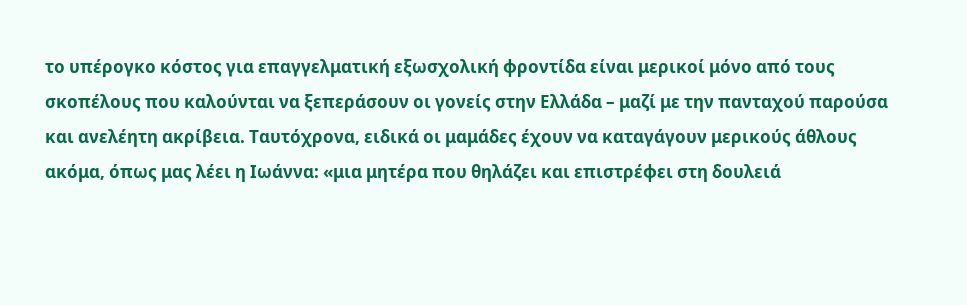το υπέρογκο κόστος για επαγγελματική εξωσχολική φροντίδα είναι μερικοί μόνο από τους σκοπέλους που καλούνται να ξεπεράσουν οι γονείς στην Ελλάδα – μαζί με την πανταχού παρούσα και ανελέητη ακρίβεια. Ταυτόχρονα, ειδικά οι μαμάδες έχουν να καταγάγουν μερικούς άθλους ακόμα, όπως μας λέει η Ιωάννα: «μια μητέρα που θηλάζει και επιστρέφει στη δουλειά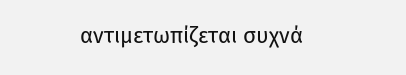αντιμετωπίζεται συχνά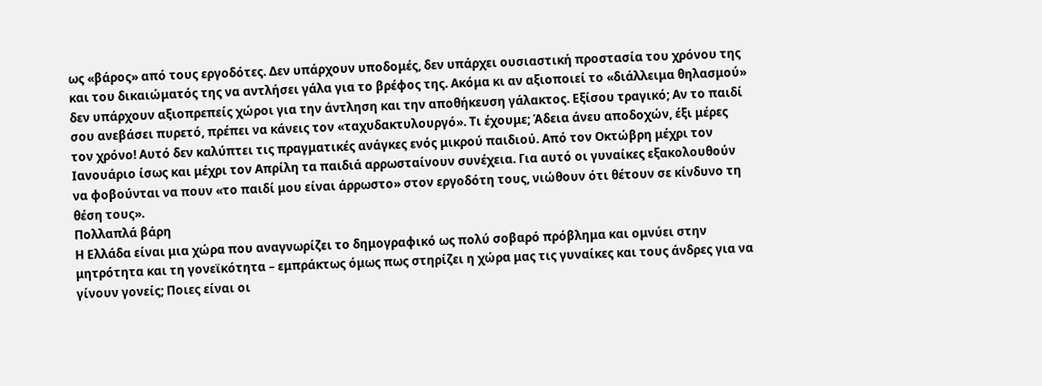ως «βάρος» από τους εργοδότες. Δεν υπάρχουν υποδομές, δεν υπάρχει ουσιαστική προστασία του χρόνου της και του δικαιώματός της να αντλήσει γάλα για το βρέφος της. Ακόμα κι αν αξιοποιεί το «διάλλειμα θηλασμού» δεν υπάρχουν αξιοπρεπείς χώροι για την άντληση και την αποθήκευση γάλακτος. Εξίσου τραγικό; Αν το παιδί σου ανεβάσει πυρετό, πρέπει να κάνεις τον «ταχυδακτυλουργό». Τι έχουμε; Άδεια άνευ αποδοχών, έξι μέρες τον χρόνο! Αυτό δεν καλύπτει τις πραγματικές ανάγκες ενός μικρού παιδιού. Από τον Οκτώβρη μέχρι τον Ιανουάριο ίσως και μέχρι τον Απρίλη τα παιδιά αρρωσταίνουν συνέχεια. Για αυτό οι γυναίκες εξακολουθούν να φοβούνται να πουν «το παιδί μου είναι άρρωστο» στον εργοδότη τους, νιώθουν ότι θέτουν σε κίνδυνο τη θέση τους».
Πολλαπλά βάρη
Η Ελλάδα είναι μια χώρα που αναγνωρίζει το δημογραφικό ως πολύ σοβαρό πρόβλημα και ομνύει στην μητρότητα και τη γονεϊκότητα – εμπράκτως όμως πως στηρίζει η χώρα μας τις γυναίκες και τους άνδρες για να γίνουν γονείς; Ποιες είναι οι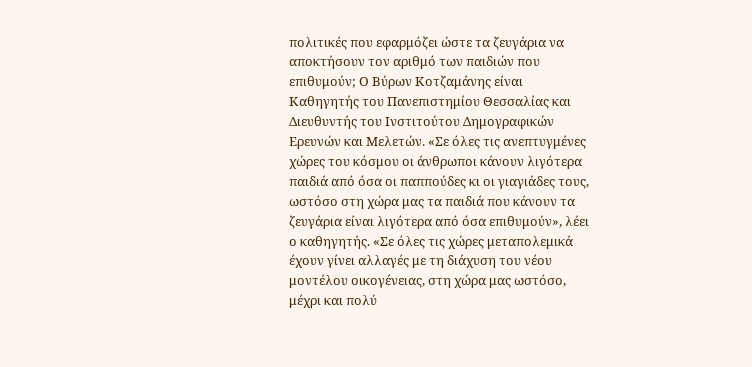πολιτικές που εφαρμόζει ώστε τα ζευγάρια να αποκτήσουν τον αριθμό των παιδιών που επιθυμούν; Ο Βύρων Κοτζαμάνης είναι Καθηγητής του Πανεπιστημίου Θεσσαλίας και Διευθυντής του Ινστιτούτου Δημογραφικών Ερευνών και Μελετών. «Σε όλες τις ανεπτυγμένες χώρες του κόσμου οι άνθρωποι κάνουν λιγότερα παιδιά από όσα οι παππούδες κι οι γιαγιάδες τους, ωστόσο στη χώρα μας τα παιδιά που κάνουν τα ζευγάρια είναι λιγότερα από όσα επιθυμούν», λέει ο καθηγητής. «Σε όλες τις χώρες μεταπολεμικά έχουν γίνει αλλαγές με τη διάχυση του νέου μοντέλου οικογένειας, στη χώρα μας ωστόσο, μέχρι και πολύ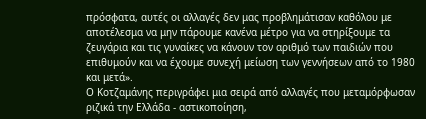πρόσφατα, αυτές οι αλλαγές δεν μας προβλημάτισαν καθόλου με αποτέλεσμα να μην πάρουμε κανένα μέτρο για να στηρίξουμε τα ζευγάρια και τις γυναίκες να κάνουν τον αριθμό των παιδιών που επιθυμούν και να έχουμε συνεχή μείωση των γεννήσεων από το 1980 και μετά».
Ο Κοτζαμάνης περιγράφει μια σειρά από αλλαγές που μεταμόρφωσαν ριζικά την Ελλάδα - αστικοποίηση,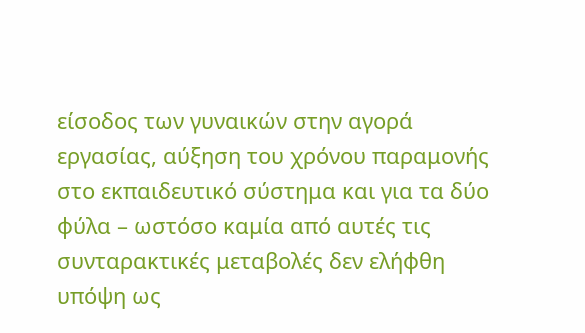είσοδος των γυναικών στην αγορά εργασίας, αύξηση του χρόνου παραμονής στο εκπαιδευτικό σύστημα και για τα δύο φύλα – ωστόσο καμία από αυτές τις συνταρακτικές μεταβολές δεν ελήφθη υπόψη ως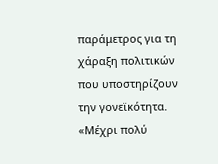παράμετρος για τη χάραξη πολιτικών που υποστηρίζουν την γονεϊκότητα. «Μέχρι πολύ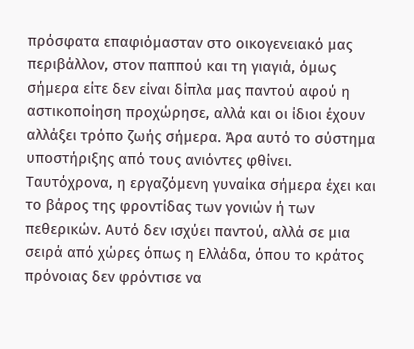πρόσφατα επαφιόμασταν στο οικογενειακό μας περιβάλλον, στον παππού και τη γιαγιά, όμως σήμερα είτε δεν είναι δίπλα μας παντού αφού η αστικοποίηση προχώρησε, αλλά και οι ίδιοι έχουν αλλάξει τρόπο ζωής σήμερα. Άρα αυτό το σύστημα υποστήριξης από τους ανιόντες φθίνει. Ταυτόχρονα, η εργαζόμενη γυναίκα σήμερα έχει και το βάρος της φροντίδας των γονιών ή των πεθερικών. Αυτό δεν ισχύει παντού, αλλά σε μια σειρά από χώρες όπως η Ελλάδα, όπου το κράτος πρόνοιας δεν φρόντισε να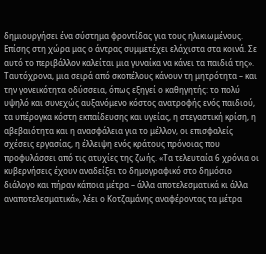δημιουργήσει ένα σύστημα φροντίδας για τους ηλικιωμένους. Επίσης στη χώρα μας ο άντρας συμμετέχει ελάχιστα στα κοινά. Σε αυτό το περιβάλλον καλείται μια γυναίκα να κάνει τα παιδιά της».
Ταυτόχρονα, μια σειρά από σκοπέλους κάνουν τη μητρότητα – και την γονεικότητα οδύσσεια, όπως εξηγεί ο καθηγητής: το πολύ υψηλό και συνεχώς αυξανόμενο κόστος ανατροφής ενός παιδιού, τα υπέρογκα κόστη εκπαίδευσης και υγείας, η στεγαστική κρίση, η αβεβαιότητα και η ανασφάλεια για το μέλλον, οι επισφαλείς σχέσεις εργασίας, η έλλειψη ενός κράτους πρόνοιας που προφυλάσσει από τις ατυχίες της ζωής. «Τα τελευταία 6 χρόνια οι κυβερνήσεις έχουν αναδείξει το δημογραφικό στο δημόσιο διάλογο και πήραν κάποια μέτρα – άλλα αποτελεσματικά κι άλλα αναποτελεσματικά», λέει ο Κοτζαμάνης αναφέροντας τα μέτρα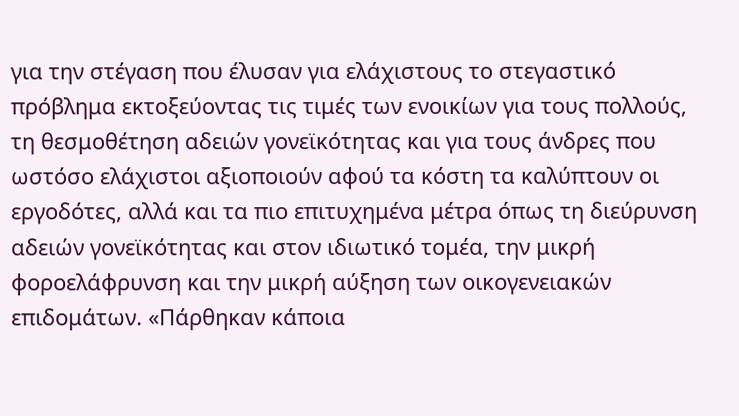για την στέγαση που έλυσαν για ελάχιστους το στεγαστικό πρόβλημα εκτοξεύοντας τις τιμές των ενοικίων για τους πολλούς, τη θεσμοθέτηση αδειών γονεϊκότητας και για τους άνδρες που ωστόσο ελάχιστοι αξιοποιούν αφού τα κόστη τα καλύπτουν οι εργοδότες, αλλά και τα πιο επιτυχημένα μέτρα όπως τη διεύρυνση αδειών γονεϊκότητας και στον ιδιωτικό τομέα, την μικρή φοροελάφρυνση και την μικρή αύξηση των οικογενειακών επιδομάτων. «Πάρθηκαν κάποια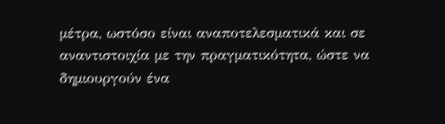μέτρα, ωστόσο είναι αναποτελεσματικά και σε αναντιστοιχία με την πραγματικότητα, ώστε να δημιουργούν ένα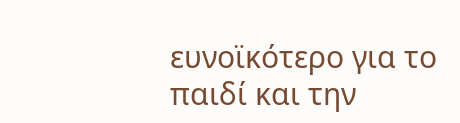ευνοϊκότερο για το παιδί και την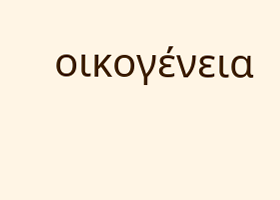οικογένεια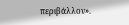περιβάλλον».